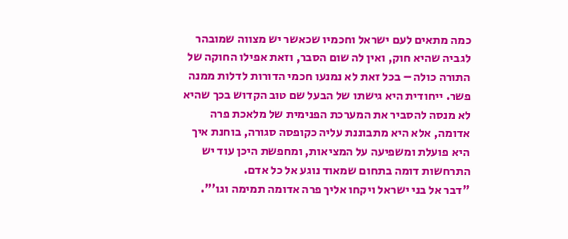כמה מתאים לעם ישראל וחכמיו שכאשר יש מצווה שמובהר לגביה שהיא חוק, ואין לה שום הסבר, וזאת אפילו החוקה של התורה כולה – בכל זאת לא נמנעו חכמי הדורות לדלות ממנה פשר. ייחודית היא גישתו של הבעל שם טוב הקדוש בכך שהיא לא מנסה להסביר את המערכת הפנימית של מלאכת פרה אדומה, אלא היא מתבוננת עליה כקופסה סגורה, בוחנת איך היא פועלת ומשפיעה על המציאות, ומחפשת היכן עוד יש התרחשות דומה בתחום שמאוד נוגע אל כל אדם.
"דבר אל בני ישראל ויקחו אליך פרה אדומה תמימה וגו'".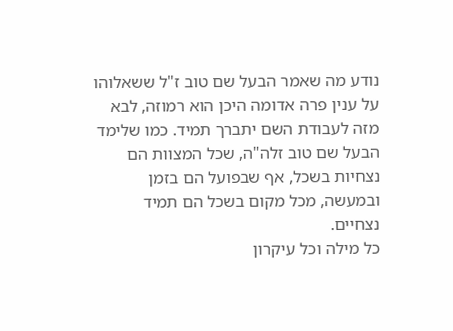נודע מה שאמר הבעל שם טוב ז"ל ששאלוהו על ענין פרה אדומה היכן הוא רמוזה, לבא מזה לעבודת השם יתברך תמיד. כמו שלימד הבעל שם טוב זלה"ה, שכל המצוות הם נצחיות בשכל, אף שבפועל הם בזמן ובמעשה, מכל מקום בשכל הם תמיד נצחיים.
כל מילה וכל עיקרון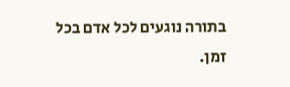בתורה נוגעים לכל אדם בכל זמן.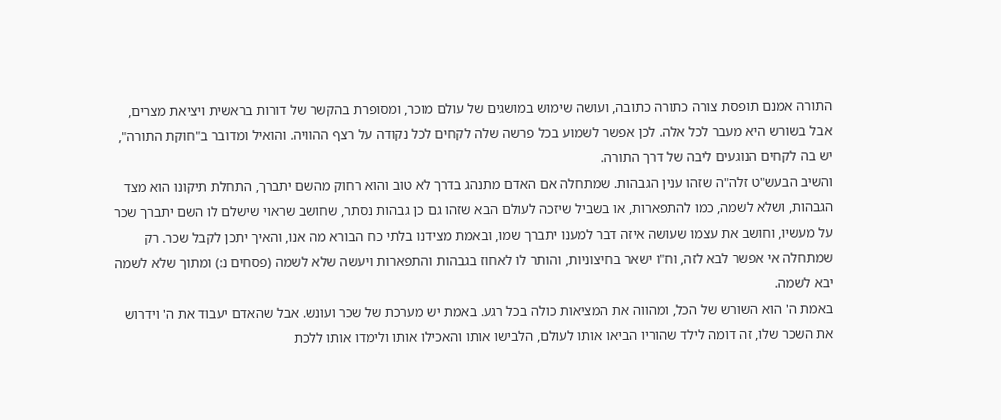התורה אמנם תופסת צורה כתורה כתובה, ועושה שימוש במושגים של עולם מוכר, ומסופרת בהקשר של דורות בראשית ויציאת מצרים, אבל בשורש היא מעבר לכל אלה. לכן אפשר לשמוע בכל פרשה שלה לקחים לכל נקודה על רצף ההוויה. והואיל ומדובר ב"חוקת התורה", יש בה לקחים הנוגעים ליבה של דרך התורה.
והשיב הבעש"ט זלה"ה שזהו ענין הגבהות. שמתחלה אם האדם מתנהג בדרך לא טוב והוא רחוק מהשם יתברך, התחלת תיקונו הוא מצד הגבהות, ושלא לשמה, כמו להתפארות, או בשביל שיזכה לעולם הבא שזהו גם כן גבהות נסתר, שחושב שראוי שישלם לו השם יתברך שכר על מעשיו, וחושב את עצמו שעושה איזה דבר למענו יתברך שמו, ובאמת מצידנו בלתי כח הבורא מה אנו, והאיך יתכן לקבל שכר. רק שמתחלה אי אפשר לבא לזה, וח"ו ישאר בחיצוניות, והותר לו לאחוז בגבהות והתפארות ויעשה שלא לשמה (פסחים נ:) ומתוך שלא לשמה יבא לשמה.
באמת ה' הוא השורש של הכל, ומהווה את המציאות כולה בכל רגע. באמת יש מערכת של שכר ועונש. אבל שהאדם יעבוד את ה' וידרוש את השכר שלו, זה דומה לילד שהוריו הביאו אותו לעולם, הלבישו אותו והאכילו אותו ולימדו אותו ללכת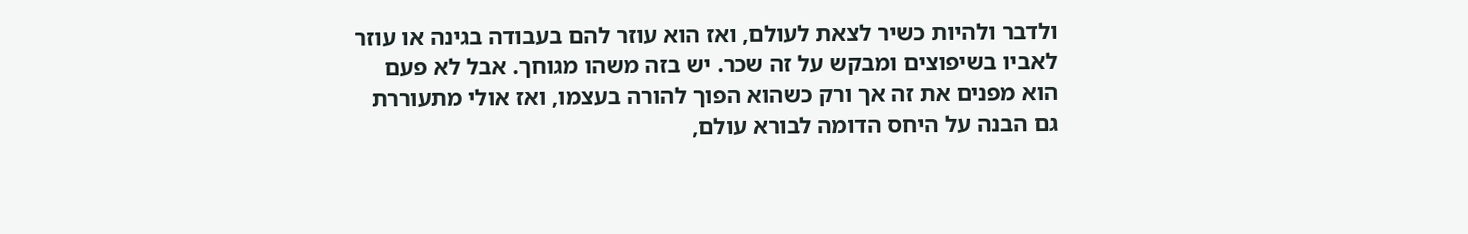ולדבר ולהיות כשיר לצאת לעולם, ואז הוא עוזר להם בעבודה בגינה או עוזר לאביו בשיפוצים ומבקש על זה שכר. יש בזה משהו מגוחך. אבל לא פעם הוא מפנים את זה אך ורק כשהוא הפוך להורה בעצמו, ואז אולי מתעוררת גם הבנה על היחס הדומה לבורא עולם,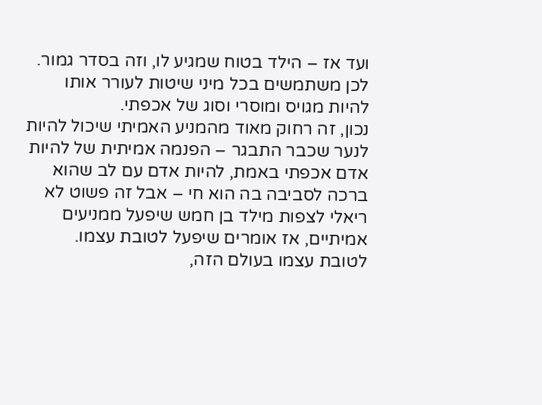ועד אז – הילד בטוח שמגיע לו, וזה בסדר גמור. לכן משתמשים בכל מיני שיטות לעורר אותו להיות מגויס ומוסרי וסוג של אכפתי.
נכון, זה רחוק מאוד מהמניע האמיתי שיכול להיות לנער שכבר התבגר – הפנמה אמיתית של להיות אדם אכפתי באמת, להיות אדם עם לב שהוא ברכה לסביבה בה הוא חי – אבל זה פשוט לא ריאלי לצפות מילד בן חמש שיפעל ממניעים אמיתיים, אז אומרים שיפעל לטובת עצמו. לטובת עצמו בעולם הזה,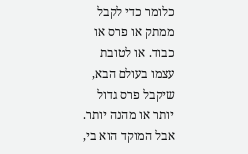כלומר כדי לקבל ממתק או פרס או כבוד. או לטובת עצמו בעולם הבא, שיקבל פרס גדול יותר או מהנה יותר. אבל המוקד הוא בי,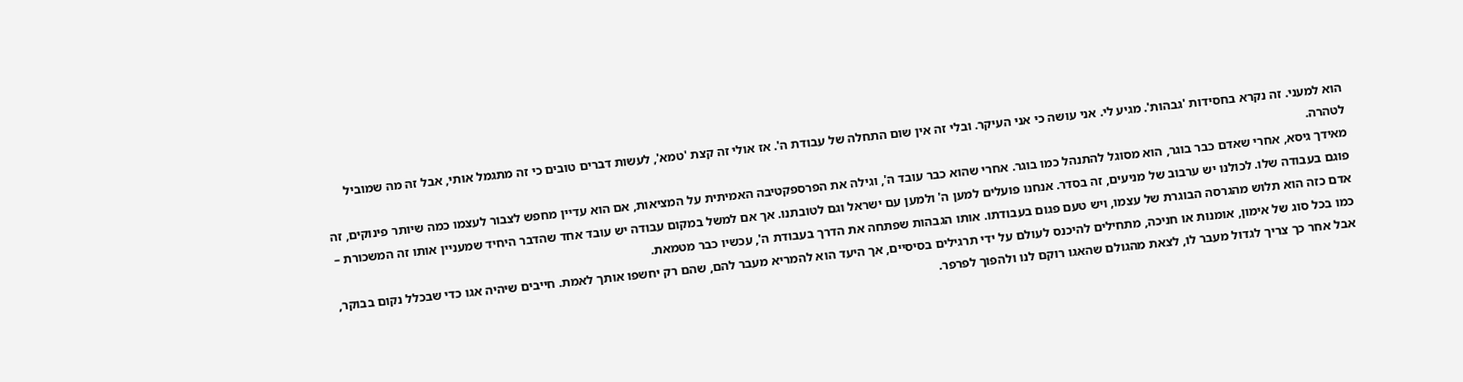הוא למעני. זה נקרא בחסידות 'גבהות'. מגיע לי. אני עושה כי אני העיקר. ובלי זה אין שום התחלה של עבודת ה'. אז אולי זה קצת 'טמא', לעשות דברים טובים כי זה מתגמל אותי, אבל זה מה שמוביל לטהרה.
מאידך גיסא, אחרי שאדם כבר בוגר, הוא מסוגל להתנהל כמו בוגר. אחרי שהוא כבר עובד ה', וגילה את הפרספקטיבה האמיתית על המציאות, אם הוא עדיין מחפש לצבור לעצמו כמה שיותר פינוקים, זה פוגם בעבודה שלו. לכולנו יש ערבוב של מניעים, זה בסדר. אנחנו פועלים למען ה' ולמען עם ישראל וגם לטובתנו. אך אם למשל במקום עבודה יש עובד אחד שהדבר היחיד שמעניין אותו זה המשכורת – אדם כזה הוא תלוש מהגרסה הבוגרת של עצמו, ויש טעם פגום בעבודתו. אותו הגבהות שפתחה את הדרך בעבודת ה', עכשיו כבר מטמאת.
כמו בכל סוג של אימון, אומנות או חניכה, מתחילים להיכנס לעולם על ידי תרגילים בסיסיים, אך היעד הוא להמריא מעבר להם, שהם רק יחשפו אותך לאמת. חייבים שיהיה אגו כדי שבכלל נקום בבוקר, אבל אחר כך צריך לגדול מעבר לו, לצאת מהגולם שהאגו רוקם לנו ולהפוך לפרפר.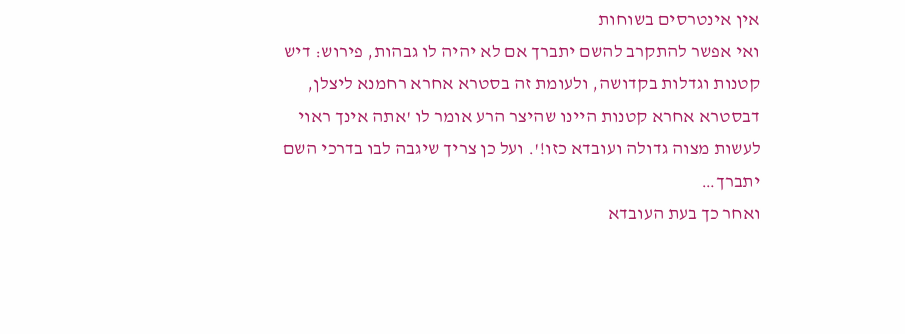אין אינטרסים בשוחות
ואי אפשר להתקרב להשם יתברך אם לא יהיה לו גבהות, פירוש: דיש קטנות וגדלות בקדושה, ולעומת זה בסטרא אחרא רחמנא ליצלן, דבסטרא אחרא קטנות היינו שהיצר הרע אומר לו 'אתה אינך ראוי לעשות מצוה גדולה ועובדא כזו!'. ועל כן צריך שיגבה לבו בדרכי השם יתברך…
ואחר כך בעת העובדא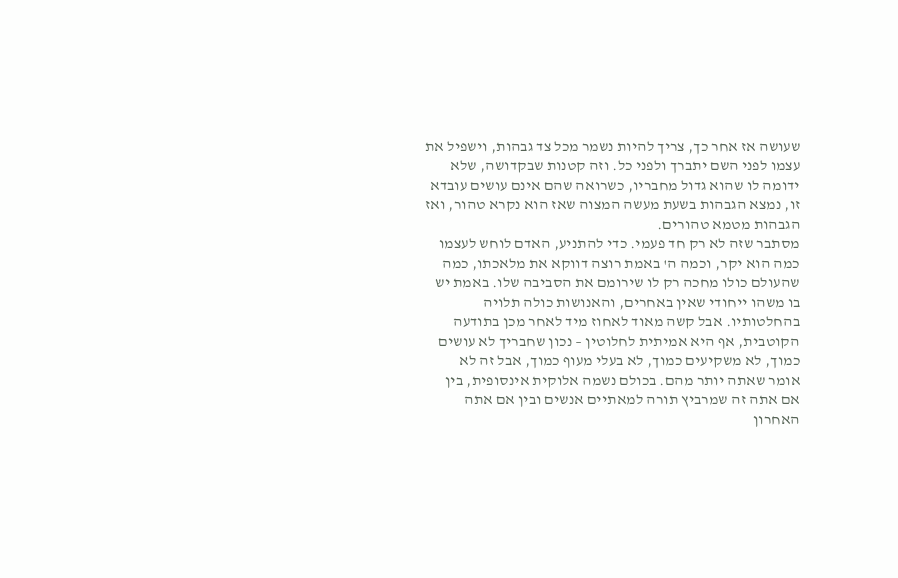שעושה אז אחר כך, צריך להיות נשמר מכל צד גבהות, וישפיל את עצמו לפני השם יתברך ולפני כל. וזה קטנות שבקדושה, שלא ידומה לו שהוא גדול מחבריו, כשרואה שהם אינם עושים עובדא זו, נמצא הגבהות בשעת מעשה המצוה שאז הוא נקרא טהור, ואז הגבהות מטמא טהורים.
מסתבר שזה לא רק חד פעמי. כדי להתניע, האדם לוחש לעצמו כמה הוא יקר, וכמה ה' באמת רוצה דווקא את מלאכתו, כמה שהעולם כולו מחכה רק לו שירומם את הסביבה שלו. באמת יש בו משהו ייחודי שאין באחרים, והאנושות כולה תלויה בהחלטותיו. אבל קשה מאוד לאחוז מיד לאחר מכן בתודעה הקוטבית, אף היא אמיתית לחלוטין – נכון שחבריך לא עושים כמוך, לא משקיעים כמוך, לא בעלי מעוף כמוך, אבל זה לא אומר שאתה יותר מהם. בכולם נשמה אלוקית אינסופית, בין אם אתה זה שמרביץ תורה למאתיים אנשים ובין אם אתה האחרון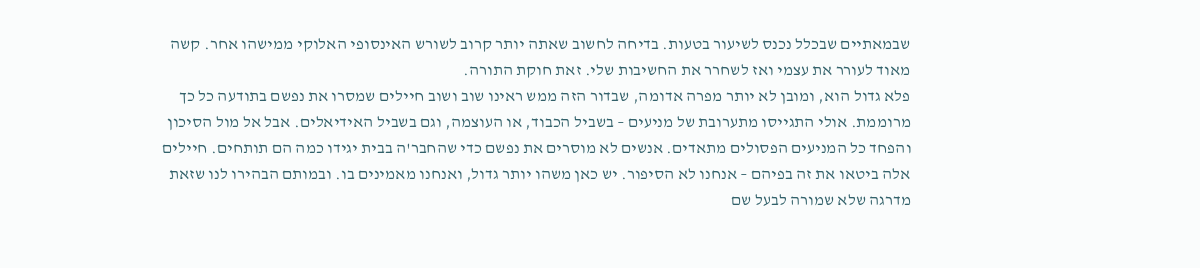שבמאתיים שבכלל נכנס לשיעור בטעות. בדיחה לחשוב שאתה יותר קרוב לשורש האינסופי האלוקי ממישהו אחר. קשה מאוד לעורר את עצמי ואז לשחרר את החשיבות שלי. זאת חוקת התורה.
פלא גדול הוא, ומובן לא יותר מפרה אדומה, שבדור הזה ממש ראינו שוב ושוב חיילים שמסרו את נפשם בתודעה כל כך מרוממת. אולי התגייסו מתערובת של מניעים – בשביל הכבוד, או העוצמה, וגם בשביל האידיאלים. אבל אל מול הסיכון והפחד כל המניעים הפסולים מתאדים. אנשים לא מוסרים את נפשם כדי שהחבר'ה בבית יגידו כמה הם תותחים. חיילים אלה ביטאו את זה בפיהם – אנחנו לא הסיפור. יש כאן משהו יותר גדול, ואנחנו מאמינים בו. ובמותם הבהירו לנו שזאת מדרגה שלא שמורה לבעל שם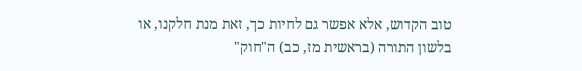טוב הקדוש, אלא אפשר גם לחיות כך, זאת מנת חלקנו, או בלשון התורה (בראשית מז, כב) ה"חוק"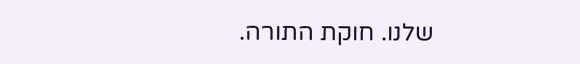שלנו. חוקת התורה.